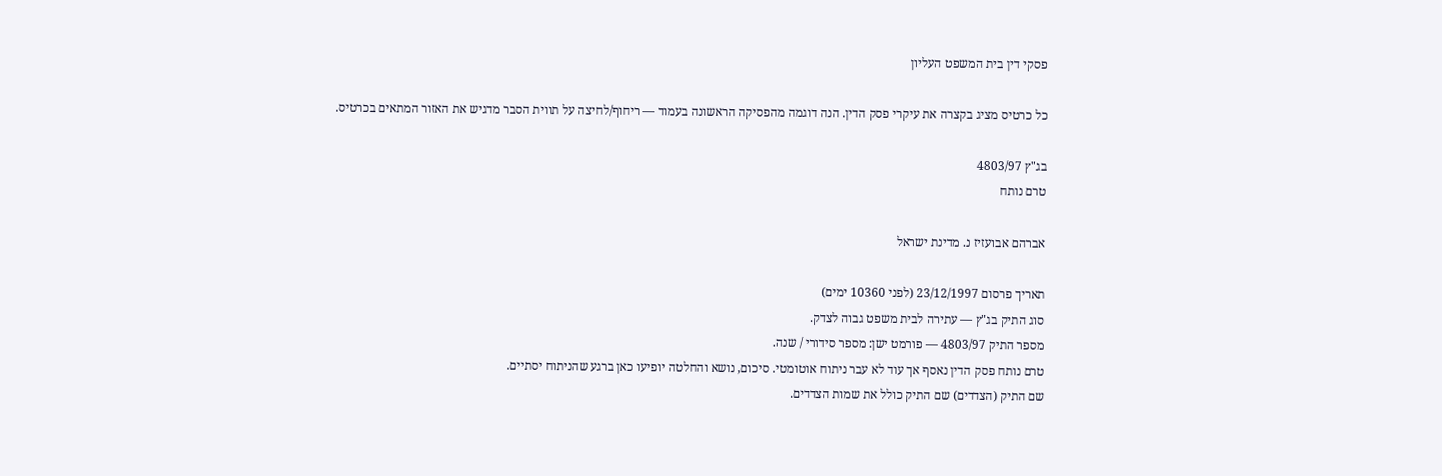פסקי דין בית המשפט העליון

כל כרטיס מציג בקצרה את עיקרי פסק הדין. הנה דוגמה מהפסיקה הראשונה בעמוד — ריחוף/לחיצה על תווית הסבר מדגיש את האזור המתאים בכרטיס.

בג"ץ 4803/97
טרם נותח

אברהם אבועזיז נ. מדינת ישראל

תאריך פרסום 23/12/1997 (לפני 10360 ימים)
סוג התיק בג"ץ — עתירה לבית משפט גבוה לצדק.
מספר התיק 4803/97 — פורמט ישן: מספר סידורי / שנה.
טרם נותח פסק הדין נאסף אך עוד לא עבר ניתוח אוטומטי. סיכום, נושא והחלטה יופיעו כאן ברגע שהניתוח יסתיים.
שם התיק (הצדדים) שם התיק כולל את שמות הצדדים.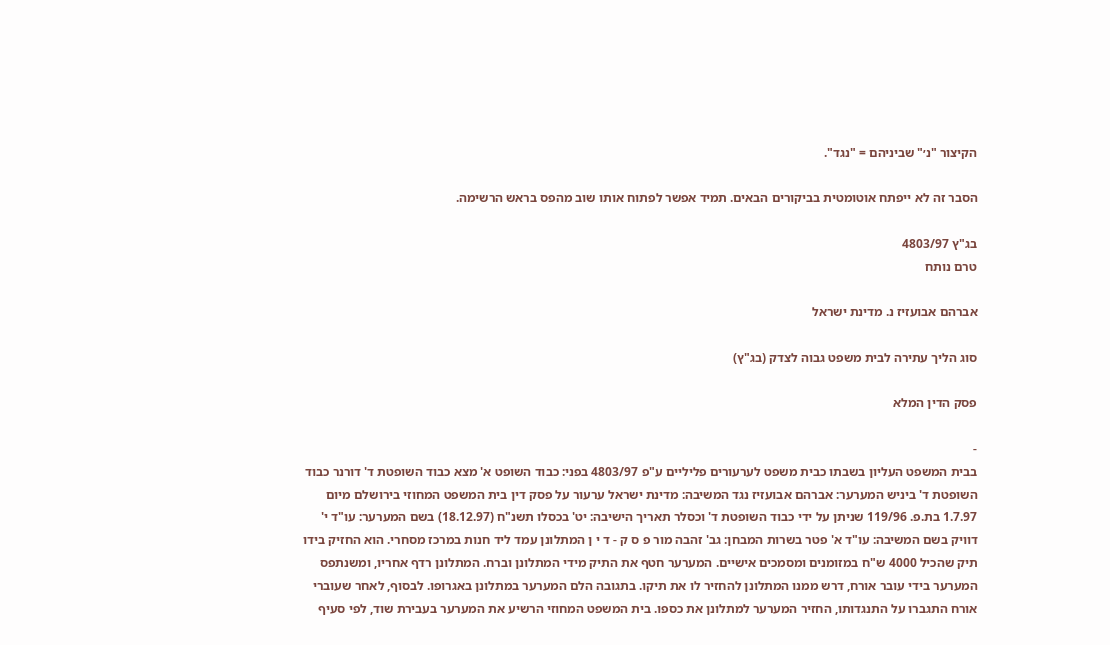הקיצור "נ׳" שביניהם = "נגד".

הסבר זה לא ייפתח אוטומטית בביקורים הבאים. תמיד אפשר לפתוח אותו שוב מהפס בראש הרשימה.

בג"ץ 4803/97
טרם נותח

אברהם אבועזיז נ. מדינת ישראל

סוג הליך עתירה לבית משפט גבוה לצדק (בג"ץ)

פסק הדין המלא

-
בבית המשפט העליון בשבתו כבית משפט לערעורים פליליים ע"פ 4803/97 בפני: כבוד השופט א' מצא כבוד השופטת ד' דורנר כבוד השופטת ד' ביניש המערער: אברהם אבועזיז נגד המשיבה: מדינת ישראל ערעור על פסק דין בית המשפט המחוזי בירושלם מיום 1.7.97 בת.פ. 119/96 שניתן על ידי כבוד השופטת ד' וכסלר תאריך הישיבה: יט' בכסלו תשנ"ח (18.12.97) בשם המערער: עו"ד י' דוויק בשם המשיבה: עו"ד א' פטר בשרות המבחן: גב' זהבה מור פ ס ק - ד י ן המתלונן עמד ליד חנות במרכז מסחרי. הוא החזיק בידו תיק שהכיל 4000 ש"ח במזומנים ומסמכים אישיים. המערער חטף את התיק מידי המתלונן וברח. המתלונן רדף אחריו, ומשנתפס המערער בידי עובר אורח, דרש ממנו המתלונן להחזיר לו את תיקו. בתגובה הלם המערער במתלונן באגרופו. לבסוף, לאחר שעוברי אורח התגברו על התנגדותו, החזיר המערער למתלונן את כספו. בית המשפט המחוזי הרשיע את המערער בעבירת שוד, לפי סעיף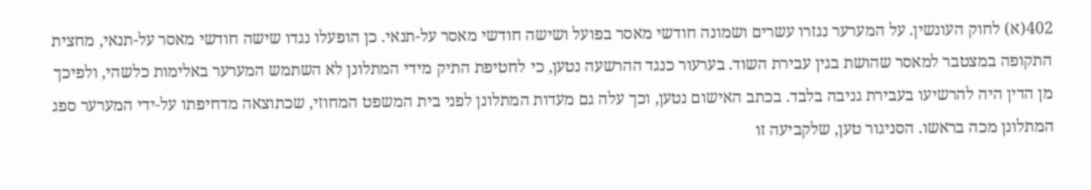402(א) לחוק העונשין. על המערער נגזרו עשרים ושמונה חודשי מאסר בפועל ושישה חודשי מאסר על-תנאי. כן הופעלו נגדו שישה חודשי מאסר על-תנאי, מחצית התקופה במצטבר למאסר שהושת בגין עבירת השוד. בערעור כנגד ההרשעה נטען, כי לחטיפת התיק מידי המתלונן לא השתמש המערער באלימות כלשהי, ולפיכך מן הדין היה להרשיעו בעבירת גניבה בלבד. בכתב האישום נטען, וכך עלה גם מעדות המתלונן לפני בית המשפט המחוזי, שכתוצאה מדחיפתו על-ידי המערער ספג המתלונן מכה בראשו. הסניגור טען, שלקביעה זו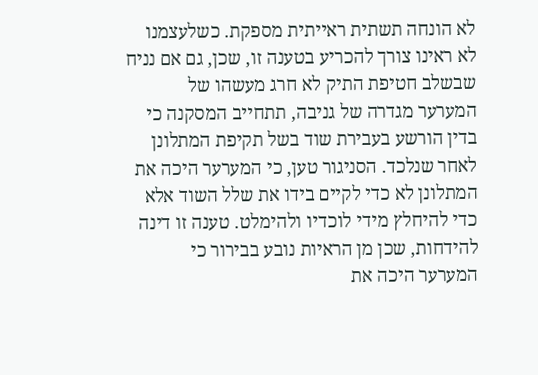לא הונחה תשתית ראייתית מספקת. כשלעצמנו לא ראינו צורך להכריע בטענה זו, שכן, גם אם נניח שבשלב חטיפת התיק לא חרג מעשהו של המערער מגדרה של גניבה, תתחייב המסקנה כי בדין הורשע בעבירת שוד בשל תקיפת המתלונן לאחר שנלכד. הסניגור טען, כי המערער היכה את המתלונן לא כדי לקיים בידו את שלל השוד אלא כדי להיחלץ מידי לוכדיו ולהימלט. טענה זו דינה להידחות, שכן מן הראיות נובע בבירור כי המערער היכה את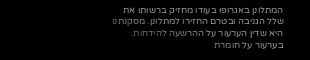המתלונן באגרופו בעודו מחזיק ברשותו את שלל הגניבה ובטרם החזירו למתלונן. מסקנתנו היא שדין הערעור על ההרשעה להידחות. בערעור על חומרת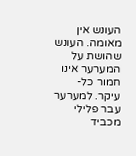העונש אין מאומה. העונש שהושת על המערער אינו חמור כל-עיקר. למערער עבר פלילי מכביד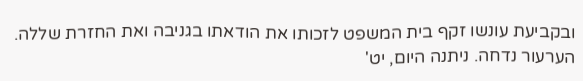ובקביעת עונשו זקף בית המשפט לזכותו את הודאתו בגניבה ואת החזרת שללה. הערעור נדחה. ניתנה היום, יט'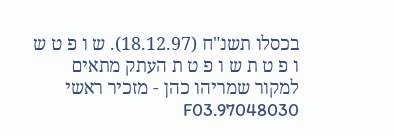בכסלו תשנ"ח (18.12.97). ש ו פ ט ש ו פ ט ת ש ו פ ט ת העתק מתאים למקור שמריהו כהן - מזכיר ראשי 97048030.F03